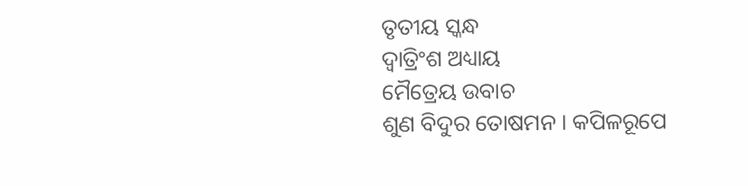ତୃତୀୟ ସ୍କନ୍ଧ
ଦ୍ୱାତ୍ରିଂଶ ଅଧ୍ୟାୟ
ମୈତ୍ରେୟ ଉବାଚ
ଶୁଣ ବିଦୁର ତୋଷମନ । କପିଳରୂପେ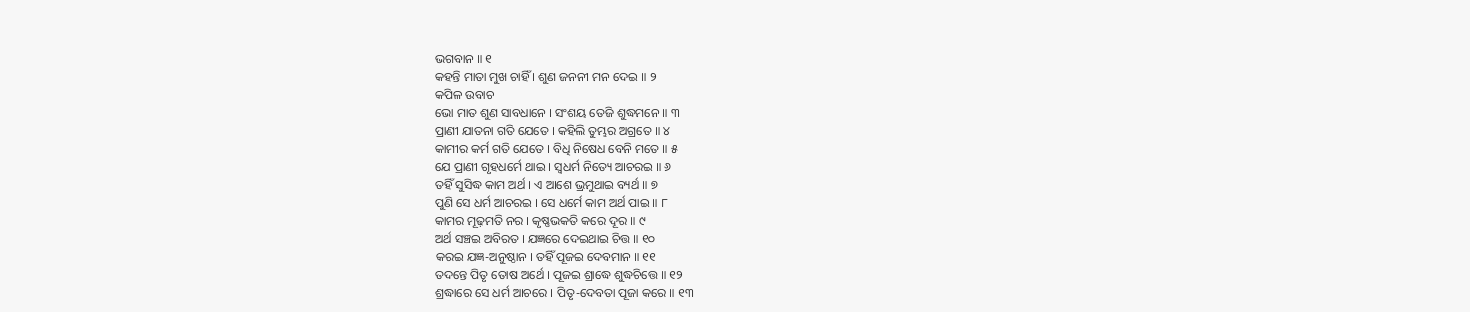ଭଗବାନ ॥ ୧
କହନ୍ତି ମାତା ମୁଖ ଚାହିଁ । ଶୁଣ ଜନନୀ ମନ ଦେଇ ॥ ୨
କପିଳ ଉବାଚ
ଭୋ ମାତ ଶୁଣ ସାବଧାନେ । ସଂଶୟ ତେଜି ଶୁଦ୍ଧମନେ ॥ ୩
ପ୍ରାଣୀ ଯାତନା ଗତି ଯେତେ । କହିଲି ତୁମ୍ଭର ଅଗ୍ରତେ ॥ ୪
କାମୀର କର୍ମ ଗତି ଯେତେ । ବିଧି ନିଷେଧ ବେନି ମତେ ॥ ୫
ଯେ ପ୍ରାଣୀ ଗୃହଧର୍ମେ ଥାଇ । ସ୍ୱଧର୍ମ ନିତ୍ୟେ ଆଚରଇ ॥ ୬
ତହିଁ ସୁସିଦ୍ଧ କାମ ଅର୍ଥ । ଏ ଆଶେ ଭ୍ରମୁଥାଇ ବ୍ୟର୍ଥ ॥ ୭
ପୁଣି ସେ ଧର୍ମ ଆଚରଇ । ସେ ଧର୍ମେ କାମ ଅର୍ଥ ପାଇ ॥ ୮
କାମର ମୂଢ଼ମତି ନର । କୃଷ୍ଣଭକତି କରେ ଦୂର ॥ ୯
ଅର୍ଥ ସଞ୍ଚଇ ଅବିରତ । ଯଜ୍ଞରେ ଦେଇଥାଇ ଚିତ୍ତ ॥ ୧୦
କରଇ ଯଜ୍ଞ-ଅନୁଷ୍ଠାନ । ତହିଁ ପୂଜଇ ଦେବମାନ ॥ ୧୧
ତଦନ୍ତେ ପିତୃ ତୋଷ ଅର୍ଥେ । ପୂଜଇ ଶ୍ରାଦ୍ଧେ ଶୁଦ୍ଧଚିତ୍ତେ ॥ ୧୨
ଶ୍ରଦ୍ଧାରେ ସେ ଧର୍ମ ଆଚରେ । ପିତୃ-ଦେବତା ପୂଜା କରେ ॥ ୧୩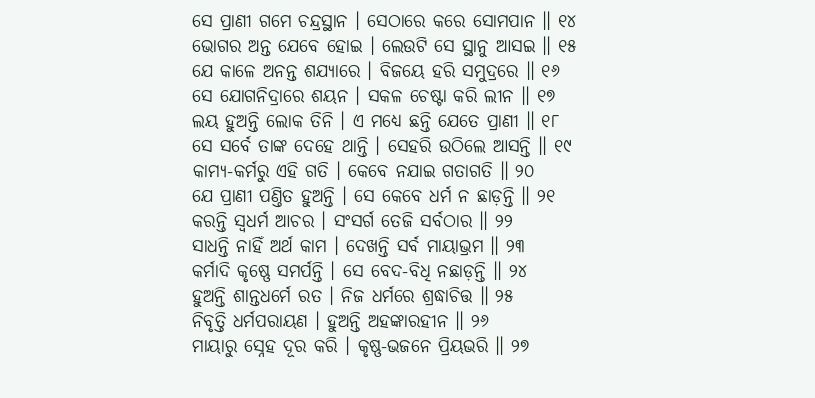ସେ ପ୍ରାଣୀ ଗମେ ଚନ୍ଦ୍ରସ୍ଥାନ । ସେଠାରେ କରେ ସୋମପାନ ॥ ୧୪
ଭୋଗର ଅନ୍ତ ଯେବେ ହୋଇ । ଲେଉଟି ସେ ସ୍ଥାନୁ ଆସଇ ॥ ୧୫
ଯେ କାଳେ ଅନନ୍ତ ଶଯ୍ୟାରେ । ବିଜୟେ ହରି ସମୁଦ୍ରରେ ॥ ୧୬
ସେ ଯୋଗନିଦ୍ରାରେ ଶୟନ । ସକଳ ଚେଷ୍ଟା କରି ଲୀନ ॥ ୧୭
ଲୟ ହୁଅନ୍ତି ଲୋକ ତିନି । ଏ ମଧ୍ୟେ ଛନ୍ତି ଯେତେ ପ୍ରାଣୀ ॥ ୧୮
ସେ ସର୍ବେ ତାଙ୍କ ଦେହେ ଥାନ୍ତି । ସେହରି ଉଠିଲେ ଆସନ୍ତି ॥ ୧୯
କାମ୍ୟ-କର୍ମରୁ ଏହି ଗତି । କେବେ ନଯାଇ ଗତାଗତି ॥ ୨୦
ଯେ ପ୍ରାଣୀ ପଣ୍ତିତ ହୁଅନ୍ତି । ସେ କେବେ ଧର୍ମ ନ ଛାଡ଼ନ୍ତି ॥ ୨୧
କରନ୍ତି ସ୍ୱଧର୍ମ ଆଚର । ସଂସର୍ଗ ତେଜି ସର୍ବଠାର ॥ ୨୨
ସାଧନ୍ତି ନାହିଁ ଅର୍ଥ କାମ । ଦେଖନ୍ତି ସର୍ବ ମାୟାଭ୍ରମ ॥ ୨୩
କର୍ମାଦି କୃଷ୍ଣେ ସମର୍ପନ୍ତି । ସେ ବେଦ-ବିଧି ନଛାଡ଼ନ୍ତି ॥ ୨୪
ହୁଅନ୍ତି ଶାନ୍ତଧର୍ମେ ରତ । ନିଜ ଧର୍ମରେ ଶ୍ରଦ୍ଧାଚିତ୍ତ ॥ ୨୫
ନିବୃତ୍ତି ଧର୍ମପରାୟଣ । ହୁଅନ୍ତି ଅହଙ୍କାରହୀନ ॥ ୨୬
ମାୟାରୁ ସ୍ନେହ ଦୂର କରି । କୃଷ୍ଣ-ଭଜନେ ପ୍ରିୟଭରି ॥ ୨୭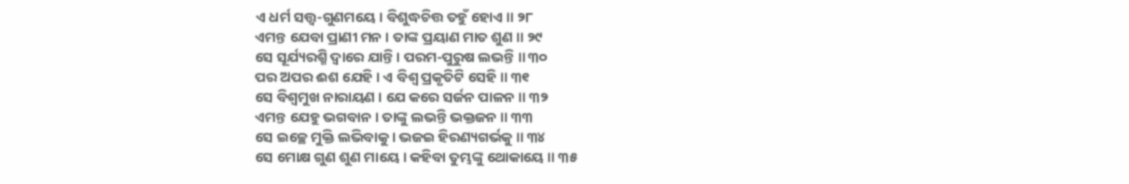ଏ ଧର୍ମ ସତ୍ତ୍ବ-ଗୁଣମୟେ । ବିଶୁଦ୍ଧଚିତ୍ତ ତହୁଁ ହୋଏ ॥ ୨୮
ଏମନ୍ତ ଯେବା ପ୍ରାଣୀ ମନ । ତାଙ୍କ ପ୍ରୟାଣ ମାତ ଶୁଣ ॥ ୨୯
ସେ ସୂର୍ଯ୍ୟରଶ୍ମି ଦ୍ୱାରେ ଯାନ୍ତି । ପରମ-ପୁରୁଷ ଲଭନ୍ତି ॥ ୩୦
ପର ଅପର ଈଶ ଯେହି । ଏ ବିଶ୍ୱ ପ୍ରକୃତିଟି ସେହି ॥ ୩୧
ସେ ବିଶ୍ୱମୁଖ ନାରାୟଣ । ଯେ କରେ ସର୍ଜନ ପାଳନ ॥ ୩୨
ଏମନ୍ତ ଯେହୁ ଭଗବାନ । ତାଙ୍କୁ ଲଭନ୍ତି ଭକ୍ତଜନ ॥ ୩୩
ସେ ଇଚ୍ଛେ ମୁକ୍ତି ଲଭିବାକୁ । ଭଜଇ ହିରଣ୍ୟଗର୍ଭକୁ ॥ ୩୪
ସେ ମୋକ୍ଷ ଗୁଣ ଶୁଣ ମାୟେ । କହିବା ତୁମ୍ଭଙ୍କୁ ଥୋକାୟେ ॥ ୩୫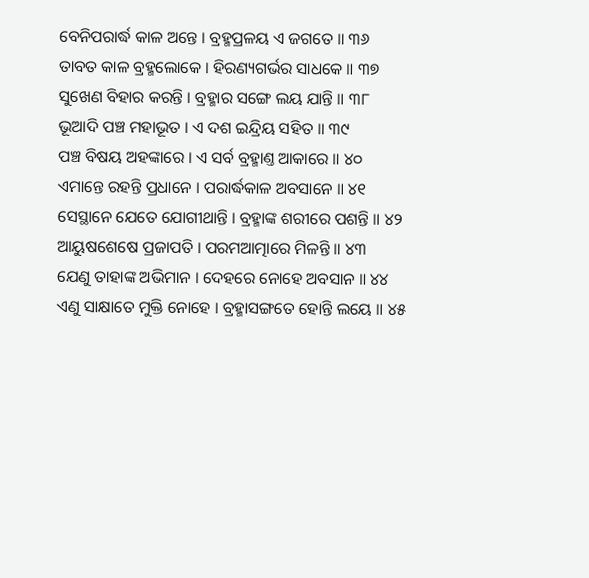ବେନିପରାର୍ଦ୍ଧ କାଳ ଅନ୍ତେ । ବ୍ରହ୍ମପ୍ରଳୟ ଏ ଜଗତେ ॥ ୩୬
ତାବତ କାଳ ବ୍ରହ୍ମଲୋକେ । ହିରଣ୍ୟଗର୍ଭର ସାଧକେ ॥ ୩୭
ସୁଖେଣ ବିହାର କରନ୍ତି । ବ୍ରହ୍ମାର ସଙ୍ଗେ ଲୟ ଯାନ୍ତି ॥ ୩୮
ଭୂଆଦି ପଞ୍ଚ ମହାଭୂତ । ଏ ଦଶ ଇନ୍ଦ୍ରିୟ ସହିତ ॥ ୩୯
ପଞ୍ଚ ବିଷୟ ଅହଙ୍କାରେ । ଏ ସର୍ବ ବ୍ରହ୍ମାଣ୍ତ ଆକାରେ ॥ ୪୦
ଏମାନ୍ତେ ରହନ୍ତି ପ୍ରଧାନେ । ପରାର୍ଦ୍ଧକାଳ ଅବସାନେ ॥ ୪୧
ସେସ୍ଥାନେ ଯେତେ ଯୋଗୀଥାନ୍ତି । ବ୍ରହ୍ମାଙ୍କ ଶରୀରେ ପଶନ୍ତି ॥ ୪୨
ଆୟୁଷଶେଷେ ପ୍ରଜାପତି । ପରମଆତ୍ମାରେ ମିଳନ୍ତି ॥ ୪୩
ଯେଣୁ ତାହାଙ୍କ ଅଭିମାନ । ଦେହରେ ନୋହେ ଅବସାନ ॥ ୪୪
ଏଣୁ ସାକ୍ଷାତେ ମୁକ୍ତି ନୋହେ । ବ୍ରହ୍ମାସଙ୍ଗତେ ହୋନ୍ତି ଲୟେ ॥ ୪୫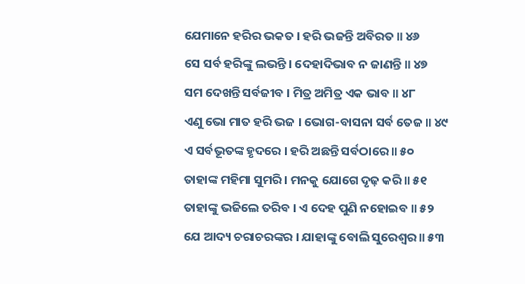ଯେମାନେ ହରିର ଭକତ । ହରି ଭଜନ୍ତି ଅବିରତ ॥ ୪୬
ସେ ସର୍ବ ହରିଙ୍କୁ ଲଭନ୍ତି । ଦେହାଦିଭାବ ନ ଜାଣନ୍ତି ॥ ୪୭
ସମ ଦେଖନ୍ତି ସର୍ବଜୀବ । ମିତ୍ର ଅମିତ୍ର ଏକ ଭାବ ॥ ୪୮
ଏଣୁ ଭୋ ମାତ ହରି ଭଜ । ଭୋଗ-ବାସନା ସର୍ବ ତେଜ ॥ ୪୯
ଏ ସର୍ବଭୂତଙ୍କ ହୃଦରେ । ହରି ଅଛନ୍ତି ସର୍ବଠାରେ ॥ ୫୦
ତାହାଙ୍କ ମହିମା ସୁମରି । ମନକୁ ଯୋଗେ ଦୃଢ଼ କରି ॥ ୫୧
ତାହାଙ୍କୁ ଭଜିଲେ ତରିବ । ଏ ଦେହ ପୁଣି ନହୋଇବ ॥ ୫୨
ଯେ ଆଦ୍ୟ ଚରାଚରଙ୍କର । ଯାହାଙ୍କୁ ବୋଲି ସୁରେଶ୍ୱର ॥ ୫୩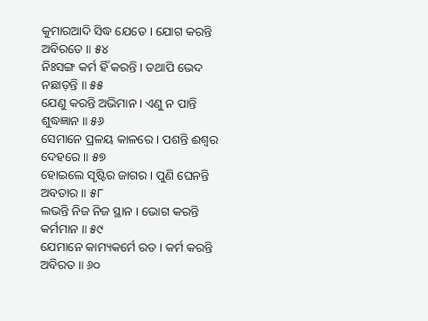କୁମାରଆଦି ସିଦ୍ଧ ଯେତେ । ଯୋଗ କରନ୍ତି ଅବିରତେ ॥ ୫୪
ନିଃସଙ୍ଗ କର୍ମ ହିଁ କରନ୍ତି । ତଥାପି ଭେଦ ନଛାଡ଼ନ୍ତି ॥ ୫୫
ଯେଣୁ କରନ୍ତି ଅଭିମାନ । ଏଣୁ ନ ପାନ୍ତି ଶୁଦ୍ଧଜ୍ଞାନ ॥ ୫୬
ସେମାନେ ପ୍ରଳୟ କାଳରେ । ପଶନ୍ତି ଈଶ୍ୱର ଦେହରେ ॥ ୫୭
ହୋଇଲେ ସୃଷ୍ଟିର ଜାଗର । ପୁଣି ଘେନନ୍ତି ଅବତାର ॥ ୫୮
ଲଭନ୍ତି ନିଜ ନିଜ ସ୍ଥାନ । ଭୋଗ କରନ୍ତି କର୍ମମାନ ॥ ୫୯
ଯେମାନେ କାମ୍ୟକର୍ମେ ରତ । କର୍ମ କରନ୍ତି ଅବିରତ ॥ ୬୦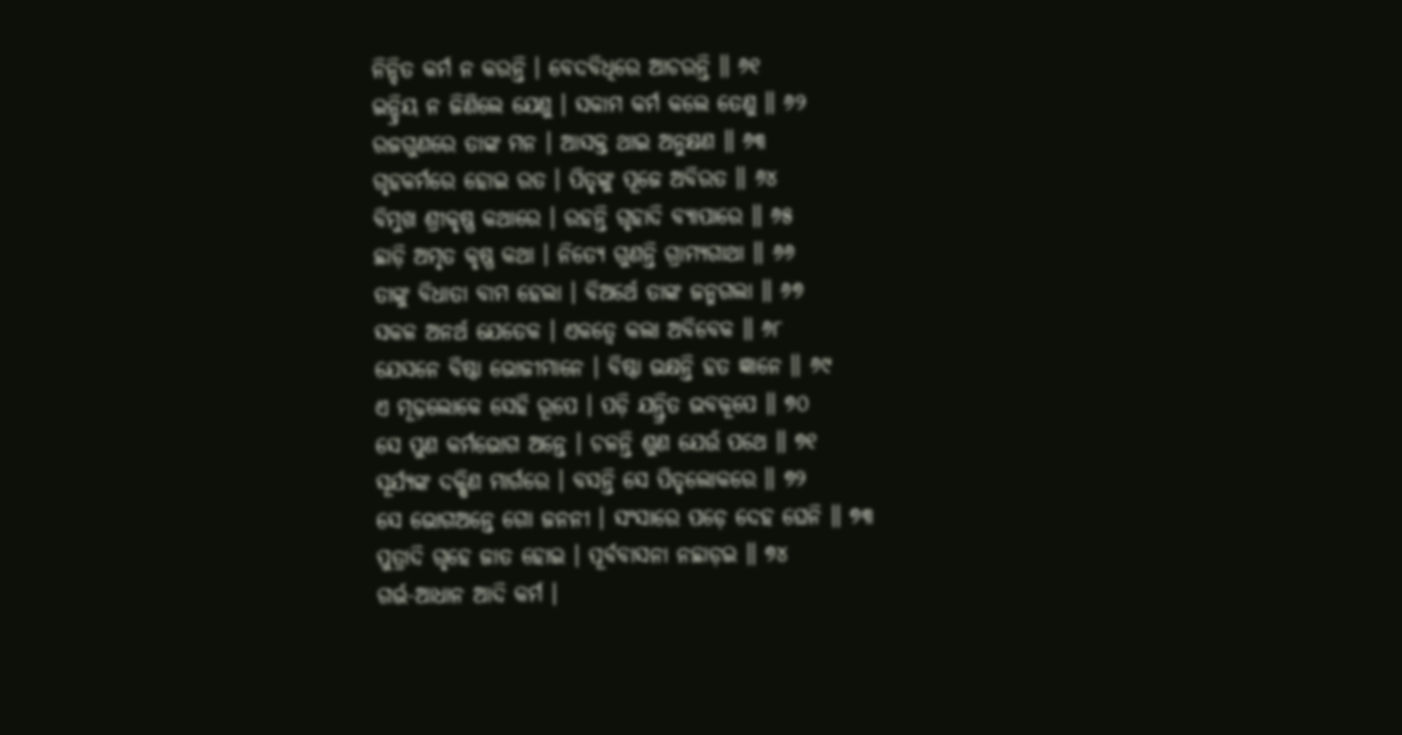ନିନ୍ଦିତ କର୍ମ ନ କରନ୍ତି । ବେଦବିଧିରେ ଆଚରନ୍ତି ॥ ୬୧
ଇନ୍ଦ୍ରିୟ ନ ଜିଣିଲେ ଯେଣୁ । ସକାମ କର୍ମ କଲେ ତେଣୁ ॥ ୬୨
ରଜଗୁଣରେ ତାଙ୍କ ମନ । ଆସକ୍ତ ଥାଇ ଅନୁକ୍ଷଣ ॥ ୬୩
ଗୃହକର୍ମରେ ହୋଇ ରତ । ପିତୃଙ୍କୁ ପୂଜେ ଅବିରତ ॥ ୬୪
ବିମୁଖ ଶ୍ରୀକୃଷ୍ଣ କଥାରେ । ରହନ୍ତି ଗୃହାଦି ବ୍ୟାପାରେ ॥ ୬୫
ଛାଡ଼ି ଅମୃତ କୃଷ୍ଣ କଥା । ନିତ୍ୟେ ଗୁଣନ୍ତି ଗ୍ରାମ୍ୟଗାଥା ॥ ୬୬
ତାଙ୍କୁ ବିଧାତା ବାମ ହେଲା । ବିଅର୍ଥେ ତାଙ୍କ ଜନ୍ମଗଲା ॥ ୬୭
ସକଳ ଅନର୍ଥ ଯେତେକ । ଏକତ୍ୱେ କଲା ଅବିବେକ ॥ ୬୮
ଯେସନେ ବିଷ୍ଠା ଭୋଜୀମାନେ । ବିଷ୍ଠା ଭକ୍ଷନ୍ତି ହତ ଜ୍ଞାନେ ॥ ୬୯
ଏ ମୂଢ଼ଲୋକେ ସେହି ରୂପେ । ପଡ଼ି ଯନ୍ତ୍ରିତ ଭବକୂପେ ॥ ୭୦
ସେ ପୁଣ କର୍ମଭୋଗ ଅନ୍ତେ । ଚଳନ୍ତି ଶୁଣ ଯେଉଁ ପଥେ ॥ ୭୧
ସୂର୍ଯ୍ୟଙ୍କ ଦକ୍ଷିଣ ମାର୍ଗରେ । ବସନ୍ତି ସେ ପିତୃଲୋକରେ ॥ ୭୨
ସେ ଭୋଗଅନ୍ତେ ଗୋ ଜନନୀ । ସଂସାରେ ପଡ଼େ ଦେହ ଘେନି ॥ ୭୩
ପୁତ୍ରାଦି ଗୃହେ ଜାତ ହୋଇ । ପୂର୍ବବାସନା ନଛାଡ଼ଇ ॥ ୭୪
ଗର୍ଭ-ଆଧାନ ଆଦି କର୍ମ ।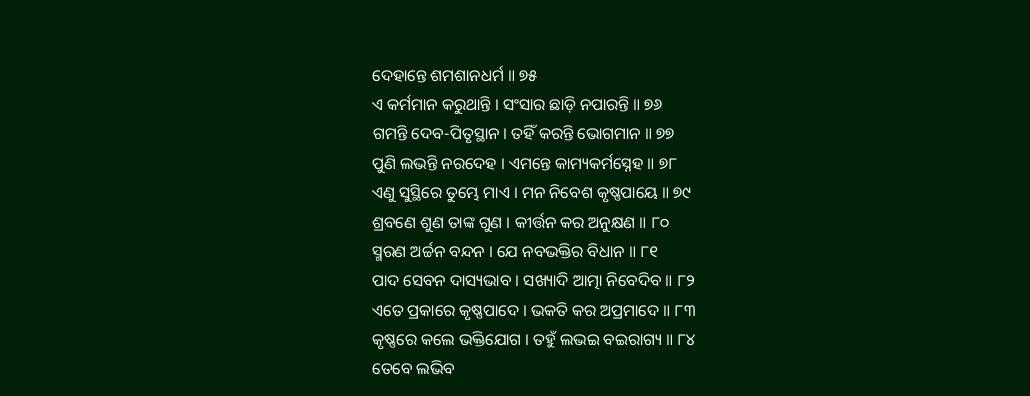ଦେହାନ୍ତେ ଶମଶାନଧର୍ମ ॥ ୭୫
ଏ କର୍ମମାନ କରୁଥାନ୍ତି । ସଂସାର ଛାଡ଼ି ନପାରନ୍ତି ॥ ୭୬
ଗମନ୍ତି ଦେବ-ପିତୃସ୍ଥାନ । ତହିଁ କରନ୍ତି ଭୋଗମାନ ॥ ୭୭
ପୁଣି ଲଭନ୍ତି ନରଦେହ । ଏମନ୍ତେ କାମ୍ୟକର୍ମସ୍ନେହ ॥ ୭୮
ଏଣୁ ସୁସ୍ଥିରେ ତୁମ୍ଭେ ମାଏ । ମନ ନିବେଶ କୃଷ୍ଣପାୟେ ॥ ୭୯
ଶ୍ରବଣେ ଶୁଣ ତାଙ୍କ ଗୁଣ । କୀର୍ତ୍ତନ କର ଅନୁକ୍ଷଣ ॥ ୮୦
ସ୍ମରଣ ଅର୍ଚ୍ଚନ ବନ୍ଦନ । ଯେ ନବଭକ୍ତିର ବିଧାନ ॥ ୮୧
ପାଦ ସେବନ ଦାସ୍ୟଭାବ । ସଖ୍ୟାଦି ଆତ୍ମା ନିବେଦିବ ॥ ୮୨
ଏତେ ପ୍ରକାରେ କୃଷ୍ଣପାଦେ । ଭକତି କର ଅପ୍ରମାଦେ ॥ ୮୩
କୃଷ୍ଣରେ କଲେ ଭକ୍ତିଯୋଗ । ତହୁଁ ଲଭଇ ବଇରାଗ୍ୟ ॥ ୮୪
ତେବେ ଲଭିବ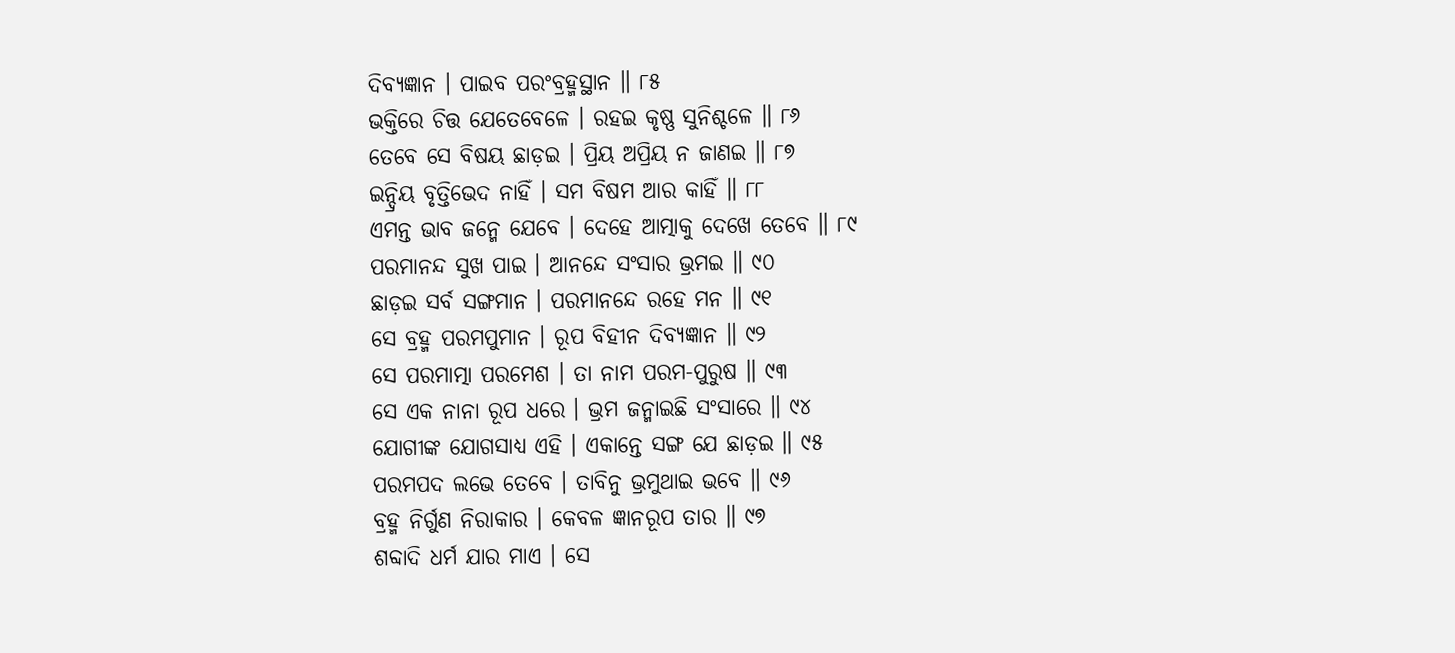ଦିବ୍ୟଜ୍ଞାନ । ପାଇବ ପରଂବ୍ରହ୍ମସ୍ଥାନ ॥ ୮୫
ଭକ୍ତିରେ ଚିତ୍ତ ଯେତେବେଳେ । ରହଇ କୃଷ୍ଣ ସୁନିଶ୍ଚଳେ ॥ ୮୬
ତେବେ ସେ ବିଷୟ ଛାଡ଼ଇ । ପ୍ରିୟ ଅପ୍ରିୟ ନ ଜାଣଇ ॥ ୮୭
ଇନ୍ଦ୍ରିୟ ବୃତ୍ତିଭେଦ ନାହିଁ । ସମ ବିଷମ ଆର କାହିଁ ॥ ୮୮
ଏମନ୍ତ ଭାବ ଜନ୍ମେ ଯେବେ । ଦେହେ ଆତ୍ମାକୁ ଦେଖେ ତେବେ ॥ ୮୯
ପରମାନନ୍ଦ ସୁଖ ପାଇ । ଆନନ୍ଦେ ସଂସାର ଭ୍ରମଇ ॥ ୯୦
ଛାଡ଼ଇ ସର୍ବ ସଙ୍ଗମାନ । ପରମାନନ୍ଦେ ରହେ ମନ ॥ ୯୧
ସେ ବ୍ରହ୍ମ ପରମପୁମାନ । ରୂପ ବିହୀନ ଦିବ୍ୟଜ୍ଞାନ ॥ ୯୨
ସେ ପରମାତ୍ମା ପରମେଶ । ତା ନାମ ପରମ-ପୁରୁଷ ॥ ୯୩
ସେ ଏକ ନାନା ରୂପ ଧରେ । ଭ୍ରମ ଜନ୍ମାଇଛି ସଂସାରେ ॥ ୯୪
ଯୋଗୀଙ୍କ ଯୋଗସାଧ୍ୟ ଏହି । ଏକାନ୍ତେ ସଙ୍ଗ ଯେ ଛାଡ଼ଇ ॥ ୯୫
ପରମପଦ ଲଭେ ତେବେ । ତାବିନୁ ଭ୍ରମୁଥାଇ ଭବେ ॥ ୯୬
ବ୍ରହ୍ମ ନିର୍ଗୁଣ ନିରାକାର । କେବଳ ଜ୍ଞାନରୂପ ତାର ॥ ୯୭
ଶବ୍ଦାଦି ଧର୍ମ ଯାର ମାଏ । ସେ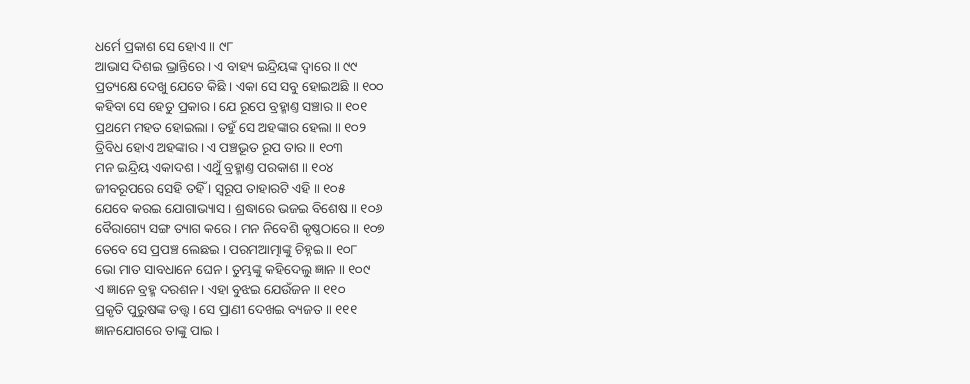ଧର୍ମେ ପ୍ରକାଶ ସେ ହୋଏ ॥ ୯୮
ଆଭାସ ଦିଶଇ ଭ୍ରାନ୍ତିରେ । ଏ ବାହ୍ୟ ଇନ୍ଦ୍ରିୟଙ୍କ ଦ୍ୱାରେ ॥ ୯୯
ପ୍ରତ୍ୟକ୍ଷେ ଦେଖୁ ଯେତେ କିଛି । ଏକା ସେ ସବୁ ହୋଇଅଛି ॥ ୧୦୦
କହିବା ସେ ହେତୁ ପ୍ରକାର । ଯେ ରୂପେ ବ୍ରହ୍ମାଣ୍ତ ସଞ୍ଚାର ॥ ୧୦୧
ପ୍ରଥମେ ମହତ ହୋଇଲା । ତହୁଁ ସେ ଅହଙ୍କାର ହେଲା ॥ ୧୦୨
ତ୍ରିବିଧ ହୋଏ ଅହଙ୍କାର । ଏ ପଞ୍ଚଭୂତ ରୂପ ତାର ॥ ୧୦୩
ମନ ଇନ୍ଦ୍ରିୟ ଏକାଦଶ । ଏଥୁଁ ବ୍ରହ୍ମାଣ୍ତ ପରକାଶ ॥ ୧୦୪
ଜୀବରୂପରେ ସେହି ତହିଁ । ସ୍ୱରୂପ ତାହାରଟି ଏହି ॥ ୧୦୫
ଯେବେ କରଇ ଯୋଗାଭ୍ୟାସ । ଶ୍ରଦ୍ଧାରେ ଭଜଇ ବିଶେଷ ॥ ୧୦୬
ବୈରାଗ୍ୟେ ସଙ୍ଗ ତ୍ୟାଗ କରେ । ମନ ନିବେଶି କୃଷ୍ଣଠାରେ ॥ ୧୦୭
ତେବେ ସେ ପ୍ରପଞ୍ଚ ଲେଛଇ । ପରମଆତ୍ମାଙ୍କୁ ଚିହ୍ନଇ ॥ ୧୦୮
ଭୋ ମାତ ସାବଧାନେ ଘେନ । ତୁମ୍ଭଙ୍କୁ କହିଦେଲୁ ଜ୍ଞାନ ॥ ୧୦୯
ଏ ଜ୍ଞାନେ ବ୍ରହ୍ମ ଦରଶନ । ଏହା ବୁଝଇ ଯେଉଁଜନ ॥ ୧୧୦
ପ୍ରକୃତି ପୁରୁଷଙ୍କ ତତ୍ତ୍ବ । ସେ ପ୍ରାଣୀ ଦେଖଇ ବ୍ୟଜତ ॥ ୧୧୧
ଜ୍ଞାନଯୋଗରେ ତାଙ୍କୁ ପାଇ ।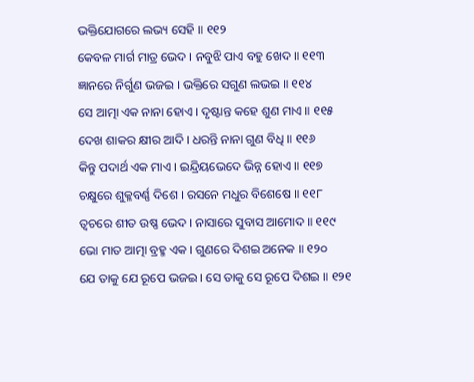ଭକ୍ତିଯୋଗରେ ଲଭ୍ୟ ସେହି ॥ ୧୧୨
କେବଳ ମାର୍ଗ ମାତ୍ର ଭେଦ । ନବୁଝି ପାଏ ବହୁ ଖେଦ ॥ ୧୧୩
ଜ୍ଞାନରେ ନିର୍ଗୁଣ ଭଜଇ । ଭକ୍ତିରେ ସଗୁଣ ଲଭଇ ॥ ୧୧୪
ସେ ଆତ୍ମା ଏକ ନାନା ହୋଏ । ଦୃଷ୍ଟାନ୍ତ କହେ ଶୁଣ ମାଏ ॥ ୧୧୫
ଦେଖ ଶାକର କ୍ଷୀର ଆଦି । ଧରନ୍ତି ନାନା ଗୁଣ ବିଧି ॥ ୧୧୬
କିନ୍ତୁ ପଦାର୍ଥ ଏକ ମାଏ । ଇନ୍ଦ୍ରିୟଭେଦେ ଭିନ୍ନ ହୋଏ ॥ ୧୧୭
ଚକ୍ଷୁରେ ଶୁକ୍ଳବର୍ଣ୍ଣ ଦିଶେ । ରସନେ ମଧୁର ବିଶେଷେ ॥ ୧୧୮
ତ୍ୱଚରେ ଶୀତ ଉଷ୍ଣ ଭେଦ । ନାସାରେ ସୁବାସ ଆମୋଦ ॥ ୧୧୯
ଭୋ ମାତ ଆତ୍ମା ବ୍ରହ୍ମ ଏକ । ଗୁଣରେ ଦିଶଇ ଅନେକ ॥ ୧୨୦
ଯେ ତାକୁ ଯେ ରୂପେ ଭଜଇ । ସେ ତାକୁ ସେ ରୂପେ ଦିଶଇ ॥ ୧୨୧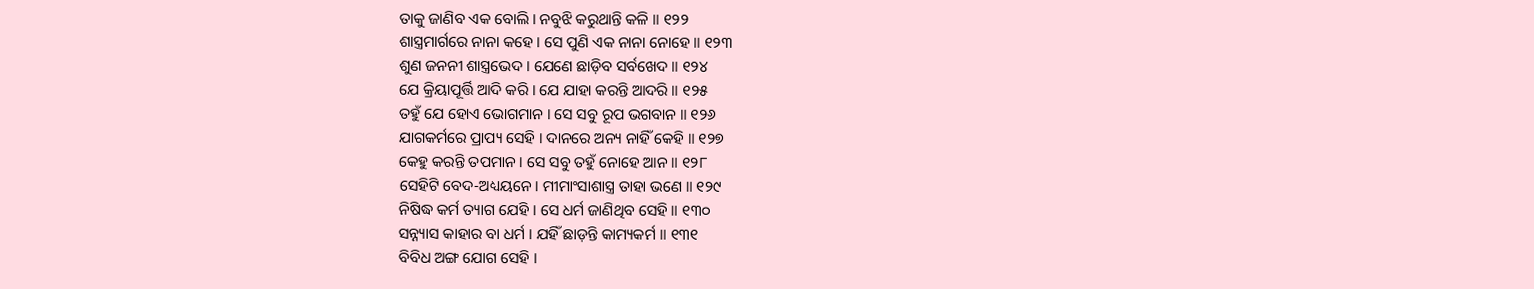ତାକୁ ଜାଣିବ ଏକ ବୋଲି । ନବୁଝି କରୁଥାନ୍ତି କଳି ॥ ୧୨୨
ଶାସ୍ତ୍ରମାର୍ଗରେ ନାନା କହେ । ସେ ପୁଣି ଏକ ନାନା ନୋହେ ॥ ୧୨୩
ଶୁଣ ଜନନୀ ଶାସ୍ତ୍ରଭେଦ । ଯେଣେ ଛାଡ଼ିବ ସର୍ବଖେଦ ॥ ୧୨୪
ଯେ କ୍ରିୟାପୂର୍ତ୍ତି ଆଦି କରି । ଯେ ଯାହା କରନ୍ତି ଆଦରି ॥ ୧୨୫
ତହୁଁ ଯେ ହୋଏ ଭୋଗମାନ । ସେ ସବୁ ରୂପ ଭଗବାନ ॥ ୧୨୬
ଯାଗକର୍ମରେ ପ୍ରାପ୍ୟ ସେହି । ଦାନରେ ଅନ୍ୟ ନାହିଁ କେହି ॥ ୧୨୭
କେହୁ କରନ୍ତି ତପମାନ । ସେ ସବୁ ତହୁଁ ନୋହେ ଆନ ॥ ୧୨୮
ସେହିଟି ବେଦ-ଅଧ୍ୟୟନେ । ମୀମାଂସାଶାସ୍ତ୍ର ତାହା ଭଣେ ॥ ୧୨୯
ନିଷିଦ୍ଧ କର୍ମ ତ୍ୟାଗ ଯେହି । ସେ ଧର୍ମ ଜାଣିଥିବ ସେହି ॥ ୧୩୦
ସନ୍ନ୍ୟାସ କାହାର ବା ଧର୍ମ । ଯହିଁ ଛାଡ଼ନ୍ତି କାମ୍ୟକର୍ମ ॥ ୧୩୧
ବିବିଧ ଅଙ୍ଗ ଯୋଗ ସେହି ।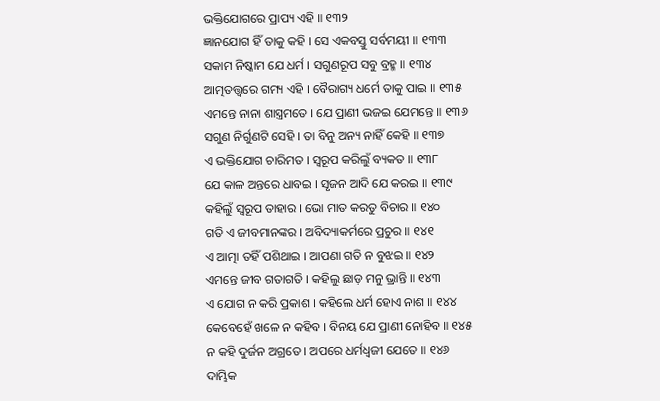ଭକ୍ତିଯୋଗରେ ପ୍ରାପ୍ୟ ଏହି ॥ ୧୩୨
ଜ୍ଞାନଯୋଗ ହିଁ ତାକୁ କହି । ସେ ଏକବସ୍ତୁ ସର୍ବମୟୀ ॥ ୧୩୩
ସକାମ ନିଷ୍କାମ ଯେ ଧର୍ମ । ସଗୁଣରୂପ ସବୁ ବ୍ରହ୍ମ ॥ ୧୩୪
ଆତ୍ମତତ୍ତ୍ବରେ ଗମ୍ୟ ଏହି । ବୈରାଗ୍ୟ ଧର୍ମେ ତାକୁ ପାଇ ॥ ୧୩୫
ଏମନ୍ତେ ନାନା ଶାସ୍ତ୍ରମତେ । ଯେ ପ୍ରାଣୀ ଭଜଇ ଯେମନ୍ତେ ॥ ୧୩୬
ସଗୁଣ ନିର୍ଗୁଣଟି ସେହି । ତା ବିନୁ ଅନ୍ୟ ନାହିଁ କେହି ॥ ୧୩୭
ଏ ଭକ୍ତିଯୋଗ ଚାରିମତ । ସ୍ୱରୂପ କରିଲୁଁ ବ୍ୟକତ ॥ ୧୩୮
ଯେ କାଳ ଅନ୍ତରେ ଧାବଇ । ସୃଜନ ଆଦି ଯେ କରଇ ॥ ୧୩୯
କହିଲୁଁ ସ୍ୱରୂପ ତାହାର । ଭୋ ମାତ କରତୁ ବିଚାର ॥ ୧୪୦
ଗତି ଏ ଜୀବମାନଙ୍କର । ଅବିଦ୍ୟାକର୍ମରେ ପ୍ରଚୁର ॥ ୧୪୧
ଏ ଆତ୍ମା ତହିଁ ପଶିଥାଇ । ଆପଣା ଗତି ନ ବୁଝଇ ॥ ୧୪୨
ଏମନ୍ତେ ଜୀବ ଗତାଗତି । କହିଲୁ ଛାଡ଼ ମନୁ ଭ୍ରାନ୍ତି ॥ ୧୪୩
ଏ ଯୋଗ ନ କରି ପ୍ରକାଶ । କହିଲେ ଧର୍ମ ହୋଏ ନାଶ ॥ ୧୪୪
କେବେହେଁ ଖଳେ ନ କହିବ । ବିନୟ ଯେ ପ୍ରାଣୀ ନୋହିବ ॥ ୧୪୫
ନ କହି ଦୁର୍ଜନ ଅଗ୍ରତେ । ଅପରେ ଧର୍ମଧ୍ୱଜୀ ଯେତେ ॥ ୧୪୬
ଦାମ୍ଭିକ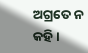ଅଗ୍ରତେ ନ କହି ।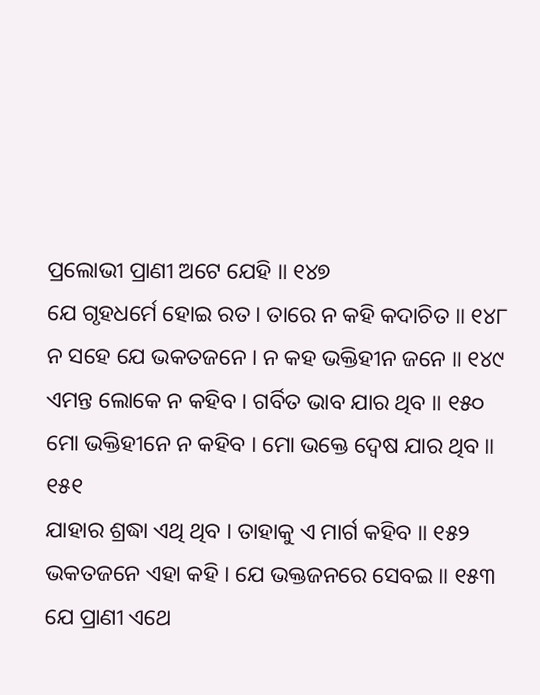ପ୍ରଲୋଭୀ ପ୍ରାଣୀ ଅଟେ ଯେହି ॥ ୧୪୭
ଯେ ଗୃହଧର୍ମେ ହୋଇ ରତ । ତାରେ ନ କହି କଦାଚିତ ॥ ୧୪୮
ନ ସହେ ଯେ ଭକତଜନେ । ନ କହ ଭକ୍ତିହୀନ ଜନେ ॥ ୧୪୯
ଏମନ୍ତ ଲୋକେ ନ କହିବ । ଗର୍ବିତ ଭାବ ଯାର ଥିବ ॥ ୧୫୦
ମୋ ଭକ୍ତିହୀନେ ନ କହିବ । ମୋ ଭକ୍ତେ ଦ୍ୱେଷ ଯାର ଥିବ ॥ ୧୫୧
ଯାହାର ଶ୍ରଦ୍ଧା ଏଥି ଥିବ । ତାହାକୁ ଏ ମାର୍ଗ କହିବ ॥ ୧୫୨
ଭକତଜନେ ଏହା କହି । ଯେ ଭକ୍ତଜନରେ ସେବଇ ॥ ୧୫୩
ଯେ ପ୍ରାଣୀ ଏଥେ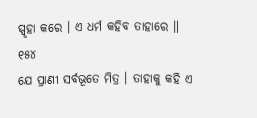ସ୍ପୃହା କରେ । ଏ ଧର୍ମ କହିବ ତାହାରେ ॥ ୧୫୪
ଯେ ପ୍ରାଣୀ ସର୍ବଭୂତେ ମିତ୍ର । ତାହାକୁ କହି ଏ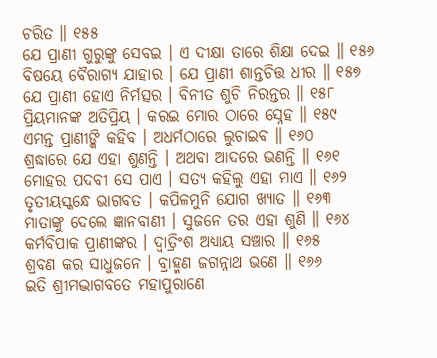ଚରିତ ॥ ୧୫୫
ଯେ ପ୍ରାଣୀ ଗୁରୁଙ୍କୁ ସେବଇ । ଏ ଦୀକ୍ଷା ତାରେ ଶିକ୍ଷା ଦେଇ ॥ ୧୫୬
ବିଷୟେ ବୈରାଗ୍ୟ ଯାହାର । ଯେ ପ୍ରାଣୀ ଶାନ୍ତଚିତ୍ତ ଧୀର ॥ ୧୫୭
ଯେ ପ୍ରାଣୀ ହୋଏ ନିର୍ମତ୍ସର । ବିନୀତ ଶୁଚି ନିରନ୍ତର ॥ ୧୫୮
ପ୍ରିୟମାନଙ୍କ ଅତିପ୍ରିୟ । କରଇ ମୋର ଠାରେ ସ୍ନେହ ॥ ୧୫୯
ଏମନ୍ତ ପ୍ରାଣୀଙ୍କି କହିବ । ଅଧର୍ମଠାରେ ଲୁଚାଇବ ॥ ୧୬୦
ଶ୍ରଦ୍ଧାରେ ଯେ ଏହା ଶୁଣନ୍ତି । ଅଥବା ଆଦରେ ଭଣନ୍ତି ॥ ୧୬୧
ମୋହର ପଦବୀ ସେ ପାଏ । ସତ୍ୟ କହିଲୁ ଏହା ମାଏ ॥ ୧୬୨
ତୃତୀୟସ୍କନ୍ଧେ ଭାଗବତ । କପିଳମୁନି ଯୋଗ ଖ୍ୟାତ ॥ ୧୬୩
ମାତାଙ୍କୁ ଦେଲେ ଜ୍ଞାନବାଣୀ । ସୁଜନେ ତର ଏହା ଶୁଣି ॥ ୧୬୪
କର୍ମବିପାକ ପ୍ରାଣୀଙ୍କର । ଦ୍ୱାତ୍ରିଂଶ ଅଧ୍ୟାୟ ସଞ୍ଚାର ॥ ୧୬୫
ଶ୍ରବଣ କର ସାଧୁଜନେ । ବ୍ରାହ୍ମଣ ଜଗନ୍ନାଥ ଭଣେ ॥ ୧୬୬
ଇତି ଶ୍ରୀମଦ୍ଭାଗବତେ ମହାପୁରାଣେ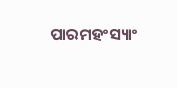ପାରମହଂସ୍ୟାଂ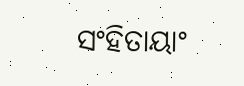ସଂହିତାୟାଂ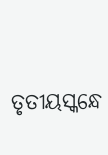ତୃତୀୟସ୍କନ୍ଧେ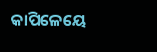କାପିଳେୟେ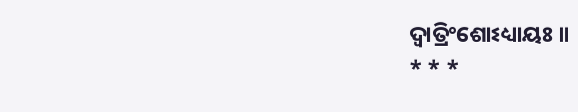ଦ୍ୱାତ୍ରିଂଶୋଽଧ୍ୟାୟଃ ॥
* * *